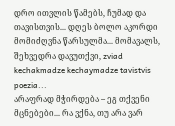დრო ითვლის წამებს, ჩუმად და თავისთვის... დღეს ბოლო აკორდი მომიძღვნა წარსულმა... მომავალს, შეხვედრა დავუთქვი, zviad kechakmadze kechaymadze tavistvis poezia...
არაფრად მჭირდება – ეგ თქვენი მცნებები... რა ვქნა, თუ არა ვარ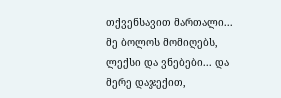თქვენსავით მართალი... მე ბოლოს მომიღებს, ლექსი და ვნებები... და მერე დაჯექით,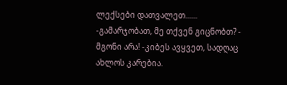ლექსები დათვალეთ......
-გამარჯობათ, მე თქვენ გიცნობთ? - მგონი არა! -კიბეს ავყვეთ, სადღაც ახლოს კარებია.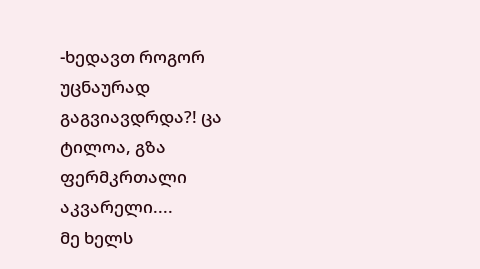-ხედავთ როგორ უცნაურად გაგვიავდრდა?! ცა ტილოა, გზა ფერმკრთალი აკვარელი....
მე ხელს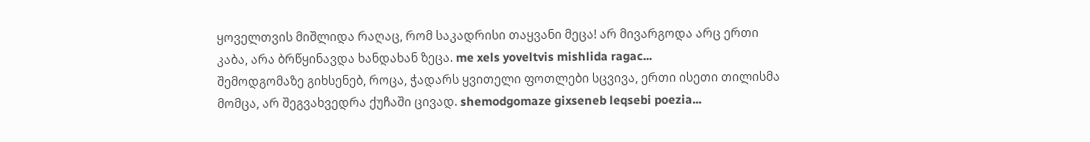ყოველთვის მიშლიდა რაღაც, რომ საკადრისი თაყვანი მეცა! არ მივარგოდა არც ერთი კაბა, არა ბრწყინავდა ხანდახან ზეცა. me xels yoveltvis mishlida ragac...
შემოდგომაზე გიხსენებ, როცა, ჭადარს ყვითელი ფოთლები სცვივა, ერთი ისეთი თილისმა მომცა, არ შეგვახვედრა ქუჩაში ცივად. shemodgomaze gixseneb leqsebi poezia...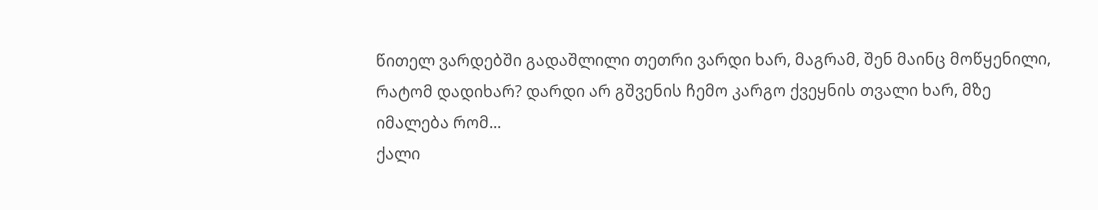წითელ ვარდებში გადაშლილი თეთრი ვარდი ხარ, მაგრამ, შენ მაინც მოწყენილი, რატომ დადიხარ? დარდი არ გშვენის ჩემო კარგო ქვეყნის თვალი ხარ, მზე იმალება რომ...
ქალი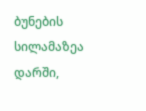ბუნების სილამაზეა დარში,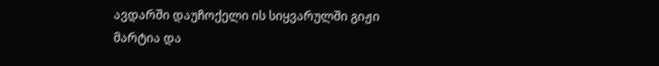ავდარში დაუჩოქელი ის სიყვარულში გიჟი მარტია და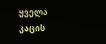ყველა კაცის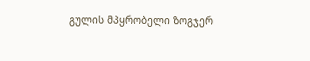გულის მპყრობელი ზოგჯერ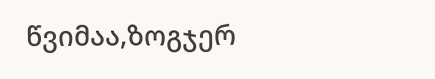წვიმაა,ზოგჯერ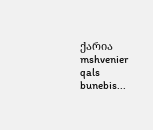ქარია mshvenier qals bunebis...